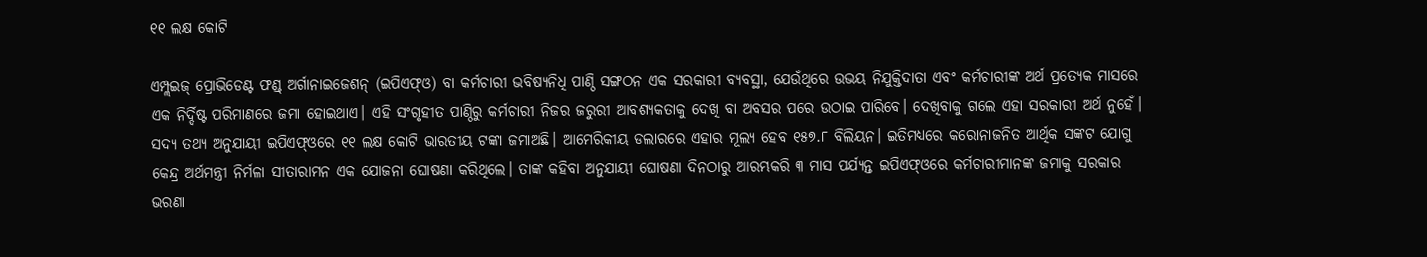୧୧ ଲକ୍ଷ କୋଟି

ଏମ୍ପ୍ଲଇଜ୍‌ ପ୍ରୋଭିଡେଣ୍ଟ ଫଣ୍ଡ୍‌ ଅର୍ଗାନାଇଜେଶନ୍‌ (ଇପିଏଫ୍‌ଓ) ବା କର୍ମଚାରୀ ଭବିଷ୍ୟନିଧି ପାଣ୍ଠି ସଙ୍ଗଠନ ଏକ ସରକାରୀ ବ୍ୟବସ୍ଥା, ଯେଉଁଥିରେ ଉଭୟ ନିଯୁକ୍ତିଦାତା ଏବଂ କର୍ମଚାରୀଙ୍କ ଅର୍ଥ ପ୍ରତ୍ୟେକ ମାସରେ ଏକ ନିର୍ଦ୍ଦିଷ୍ଟ ପରିମାଣରେ ଜମା ହୋଇଥାଏ। ଏହି ସଂଗୃହୀତ ପାଣ୍ଠିରୁ କର୍ମଚାରୀ ନିଜର ଜରୁରୀ ଆବଶ୍ୟକତାକୁ ଦେଖି ବା ଅବସର ପରେ ଉଠାଇ ପାରିବେ। ଦେଖିବାକୁ ଗଲେ ଏହା ସରକାରୀ ଅର୍ଥ ନୁହେଁ। ସଦ୍ୟ ତଥ୍ୟ ଅନୁଯାୟୀ ଇପିଏଫ୍‌ଓରେ ୧୧ ଲକ୍ଷ କୋଟି ଭାରତୀୟ ଟଙ୍କା ଜମାଅଛି। ଆମେରିକୀୟ ଡଲାରରେ ଏହାର ମୂଲ୍ୟ ହେବ ୧୫୭.୮ ବିଲିୟନ। ଇତିମଧ୍ୟରେ କରୋନାଜନିତ ଆର୍ଥିକ ସଙ୍କଟ ଯୋଗୁ କେନ୍ଦ୍ର ଅର୍ଥମନ୍ତ୍ରୀ ନିର୍ମଳା ସୀତାରାମନ ଏକ ଯୋଜନା ଘୋଷଣା କରିଥିଲେ। ତାଙ୍କ କହିବା ଅନୁଯାୟୀ ଘୋଷଣା ଦିନଠାରୁ ଆରମ୍ଭକରି ୩ ମାସ ପର୍ଯ୍ୟନ୍ତ ଇପିଏଫ୍‌ଓରେ କର୍ମଚାରୀମାନଙ୍କ ଜମାକୁ ସରକାର ଭରଣା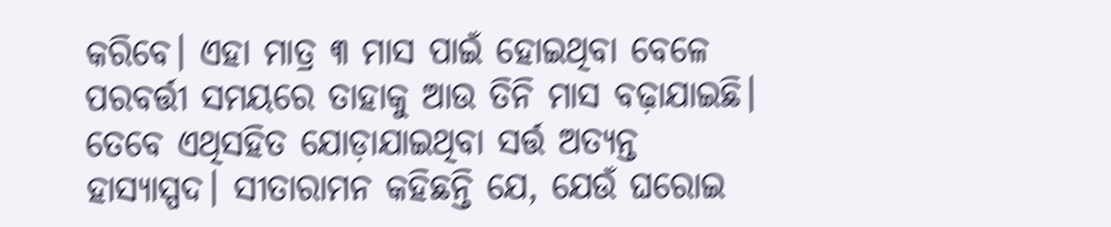କରିବେ। ଏହା ମାତ୍ର ୩ ମାସ ପାଇଁ ହୋଇଥିବା ବେଳେ ପରବର୍ତ୍ତୀ ସମୟରେ ତାହାକୁ ଆଉ ତିନି ମାସ ବଢ଼ାଯାଇଛି। ତେବେ ଏଥିସହିତ ଯୋଡ଼ାଯାଇଥିବା ସର୍ତ୍ତ ଅତ୍ୟନ୍ତ ହାସ୍ୟାସ୍ପଦ। ସୀତାରାମନ କହିଛନ୍ତି ଯେ, ଯେଉଁ ଘରୋଇ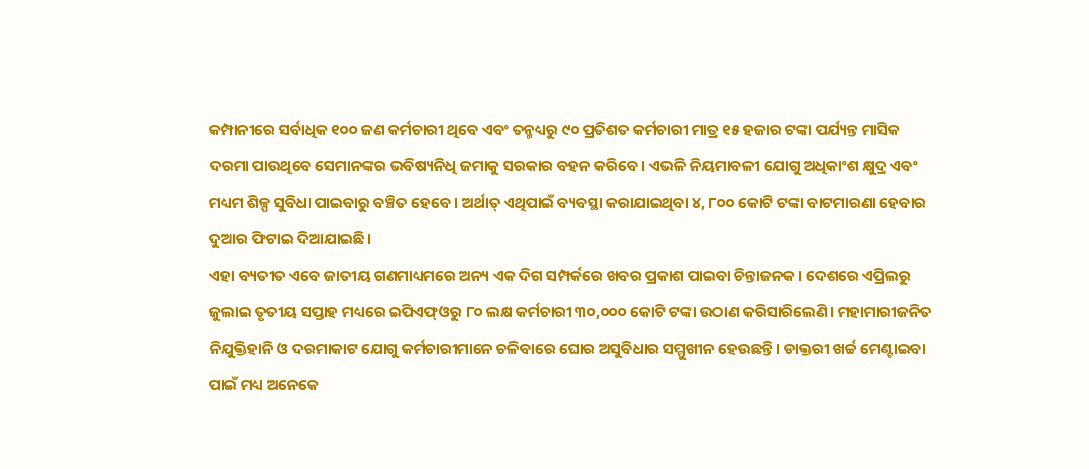କମ୍ପାନୀରେ ସର୍ବାଧିକ ୧୦୦ ଜଣ କର୍ମଚାରୀ ଥିବେ ଏବଂ ତନ୍ମଧ୍ୟରୁ ୯୦ ପ୍ରତିଶତ କର୍ମଚାରୀ ମାତ୍ର ୧୫ ହଜାର ଟଙ୍କା ପର୍ଯ୍ୟନ୍ତ ମାସିକ ଦରମା ପାଉଥିବେ ସେମାନଙ୍କର ଭବିଷ୍ୟନିଧି ଜମାକୁ ସରକାର ବହନ କରିବେ। ଏଭଳି ନିୟମାବଳୀ ଯୋଗୁ ଅଧିକାଂଶ କ୍ଷୁଦ୍ର ଏବଂ ମଧ୍ୟମ ଶିଳ୍ପ ସୁବିଧା ପାଇବାରୁ ବଞ୍ଚିତ ହେବେ। ଅର୍ଥାତ୍‌ ଏଥିପାଇଁ ବ୍ୟବସ୍ଥା କରାଯାଇଥିବା ୪, ୮୦୦ କୋଟି ଟଙ୍କା ବାଟମାରଣା ହେବାର ଦୁଆର ଫିଟାଇ ଦିଆଯାଇଛି।
ଏହା ବ୍ୟତୀତ ଏବେ ଜାତୀୟ ଗଣମାଧ୍ୟମରେ ଅନ୍ୟ ଏକ ଦିଗ ସମ୍ପର୍କରେ ଖବର ପ୍ରକାଶ ପାଇବା ଚିନ୍ତାଜନକ। ଦେଶରେ ଏପ୍ରିଲରୁ ଜୁଲାଇ ତୃତୀୟ ସପ୍ତାହ ମଧ୍ୟରେ ଇପିଏଫ୍‌ଓରୁ ୮୦ ଲକ୍ଷ କର୍ମଚାରୀ ୩୦,୦୦୦ କୋଟି ଟଙ୍କା ଉଠାଣ କରିସାରିଲେଣି। ମହାମାରୀଜନିତ ନିଯୁକ୍ତିହାନି ଓ ଦରମାକାଟ ଯୋଗୁ କର୍ମଚାରୀମାନେ ଚଳିବାରେ ଘୋର ଅସୁବିଧାର ସମ୍ମୁଖୀନ ହେଉଛନ୍ତି। ଡାକ୍ତରୀ ଖର୍ଚ୍ଚ ମେଣ୍ଟାଇବା ପାଇଁ ମଧ୍ୟ ଅନେକେ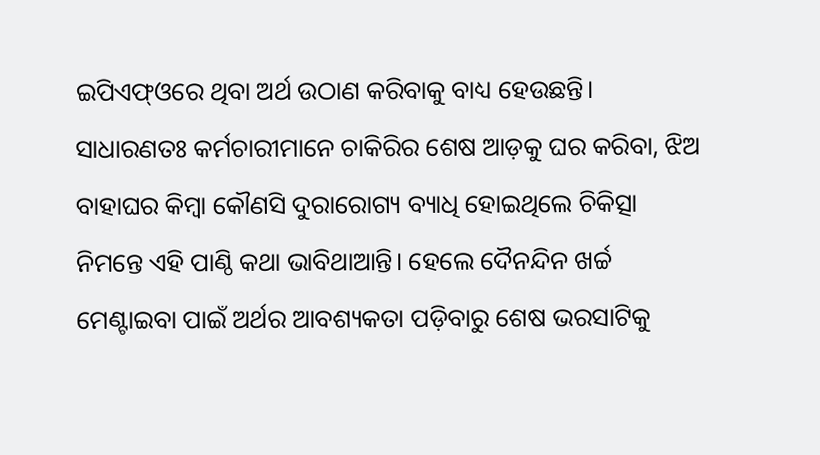ଇପିଏଫ୍‌ଓରେ ଥିବା ଅର୍ଥ ଉଠାଣ କରିବାକୁ ବାଧ୍ୟ ହେଉଛନ୍ତି। ସାଧାରଣତଃ କର୍ମଚାରୀମାନେ ଚାକିରିର ଶେଷ ଆଡ଼କୁ ଘର କରିବା, ଝିଅ ବାହାଘର କିମ୍ବା କୌଣସି ଦୁରାରୋଗ୍ୟ ବ୍ୟାଧି ହୋଇଥିଲେ ଚିକିତ୍ସା ନିମନ୍ତେ ଏହି ପାଣ୍ଠି କଥା ଭାବିଥାଆନ୍ତି। ହେଲେ ଦୈନନ୍ଦିନ ଖର୍ଚ୍ଚ ମେଣ୍ଟାଇବା ପାଇଁ ଅର୍ଥର ଆବଶ୍ୟକତା ପଡ଼ିବାରୁ ଶେଷ ଭରସାଟିକୁ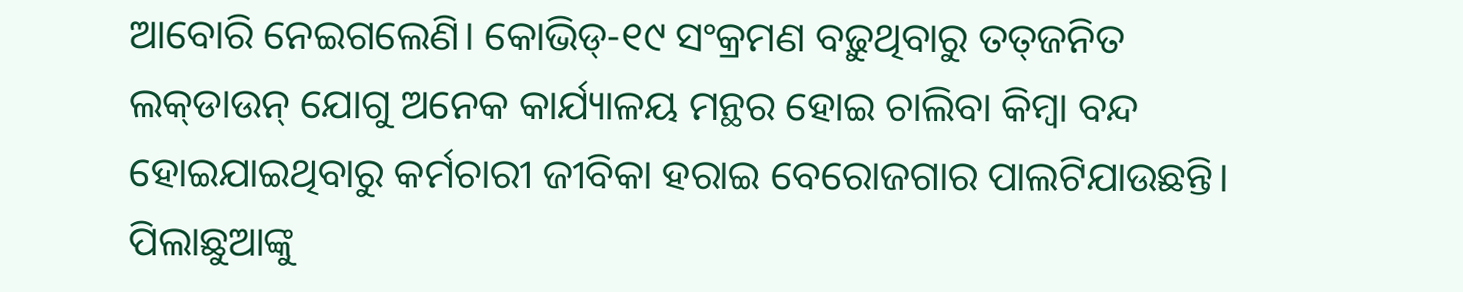ଆବୋରି ନେଇଗଲେଣି। କୋଭିଡ୍‌-୧୯ ସଂକ୍ରମଣ ବଢ଼ୁଥିବାରୁ ତତ୍‌ଜନିତ ଲକ୍‌ଡାଉନ୍‌ ଯୋଗୁ ଅନେକ କାର୍ଯ୍ୟାଳୟ ମନ୍ଥର ହୋଇ ଚାଲିବା କିମ୍ବା ବନ୍ଦ ହୋଇଯାଇଥିବାରୁ କର୍ମଚାରୀ ଜୀବିକା ହରାଇ ବେରୋଜଗାର ପାଲଟିଯାଉଛନ୍ତି। ପିଲାଛୁଆଙ୍କୁ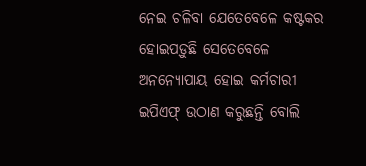ନେଇ ଚଳିବା ଯେତେବେଳେ କଷ୍ଟକର ହୋଇପଡ଼ୁଛି ସେତେବେଳେ ଅନନ୍ୟୋପାୟ ହୋଇ କର୍ମଚାରୀ ଇପିଏଫ୍‌ ଉଠାଣ କରୁଛନ୍ତି ବୋଲି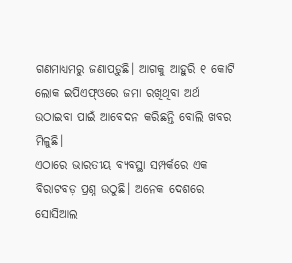ଗଣମାଧ୍ୟମରୁ ଜଣାପଡ଼ୁଛି। ଆଗକୁ ଆହୁରି ୧ କୋଟି ଲୋକ ଇପିଏଫ୍‌ଓରେ ଜମା ରଖିଥିବା ଅର୍ଥ ଉଠାଇବା ପାଇଁ ଆବେଦନ କରିଛନ୍ତି ବୋଲି ଖବର ମିଳୁଛି।
ଏଠାରେ ଭାରତୀୟ ବ୍ୟବସ୍ଥା ସମ୍ପର୍କରେ ଏକ ବିରାଟବଡ଼ ପ୍ରଶ୍ନ ଉଠୁଛି। ଅନେକ ଦେଶରେ ସୋସିଆଲ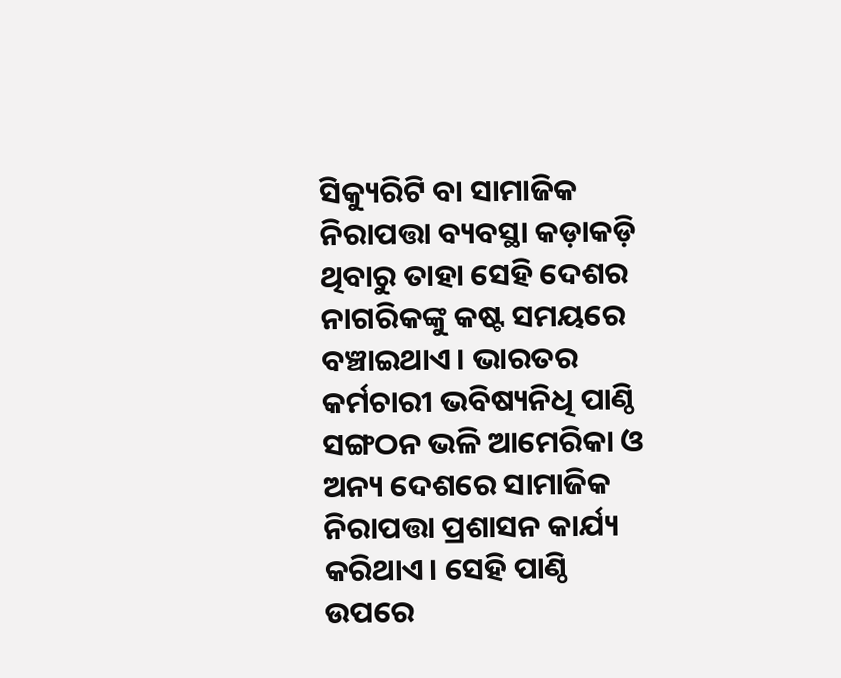ସିକ୍ୟୁରିଟି ବା ସାମାଜିକ ନିରାପତ୍ତା ବ୍ୟବସ୍ଥା କଡ଼ାକଡ଼ି ଥିବାରୁ ତାହା ସେହି ଦେଶର ନାଗରିକଙ୍କୁ କଷ୍ଟ ସମୟରେ ବଞ୍ଚାଇଥାଏ। ଭାରତର କର୍ମଚାରୀ ଭବିଷ୍ୟନିଧି ପାଣ୍ଠି ସଙ୍ଗଠନ ଭଳି ଆମେରିକା ଓ ଅନ୍ୟ ଦେଶରେ ସାମାଜିକ ନିରାପତ୍ତା ପ୍ରଶାସନ କାର୍ଯ୍ୟ କରିଥାଏ। ସେହି ପାଣ୍ଠି ଉପରେ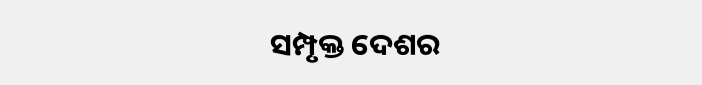ସମ୍ପୃକ୍ତ ଦେଶର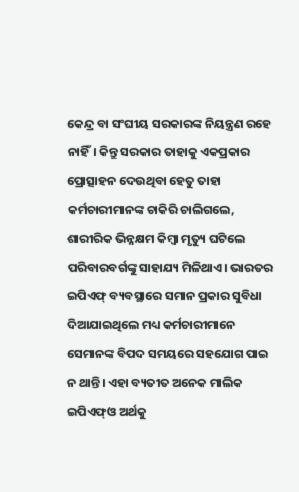କେନ୍ଦ୍ର ବା ସଂଘୀୟ ସରକାରଙ୍କ ନିୟନ୍ତ୍ରଣ ରହେ ନାହିଁ। କିନ୍ତୁ ସରକାର ତାହାକୁ ଏକପ୍ରକାର ପ୍ରୋତ୍ସାହନ ଦେଉଥିବା ହେତୁ ତାହା କର୍ମଚାରୀମାନଙ୍କ ଚାକିରି ଚାଲିଗଲେ, ଶାରୀରିକ ଭିନ୍ନକ୍ଷମ କିମ୍ବା ମୃତ୍ୟୁ ଘଟିଲେ ପରିବାରବର୍ଗଙ୍କୁ ସାହାଯ୍ୟ ମିଳିଥାଏ। ଭାରତର ଇପିଏଫ୍‌ ବ୍ୟବସ୍ଥାରେ ସମାନ ପ୍ରକାର ସୁବିଧା ଦିଆଯାଇଥିଲେ ମଧ୍ୟ କର୍ମଚାରୀମାନେ ସେମାନଙ୍କ ବିପଦ ସମୟରେ ସହଯୋଗ ପାଇ ନ ଥାନ୍ତି। ଏହା ବ୍ୟତୀତ ଅନେକ ମାଲିକ ଇପିଏଫ୍‌ଓ ଅର୍ଥକୁ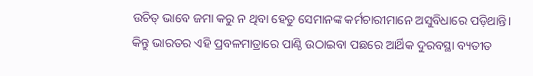ଉଚିତ୍‌ ଭାବେ ଜମା କରୁ ନ ଥିବା ହେତୁ ସେମାନଙ୍କ କର୍ମଚାରୀମାନେ ଅସୁବିଧାରେ ପଡ଼ିଥାନ୍ତି। କିନ୍ତୁ ଭାରତର ଏହି ପ୍ରବଳମାତ୍ରାରେ ପାଣ୍ଠି ଉଠାଇବା ପଛରେ ଆର୍ଥିକ ଦୁରବସ୍ଥା ବ୍ୟତୀତ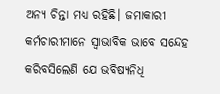ଅନ୍ୟ ଚିନ୍ତା ମଧ୍ୟ ରହିଛି। ଜମାକାରୀ କର୍ମଚାରୀମାନେ ସ୍ବାଭାବିକ ଭାବେ ସନ୍ଦେହ କରିବସିଲେଣି ଯେ ଭବିଷ୍ୟନିଧି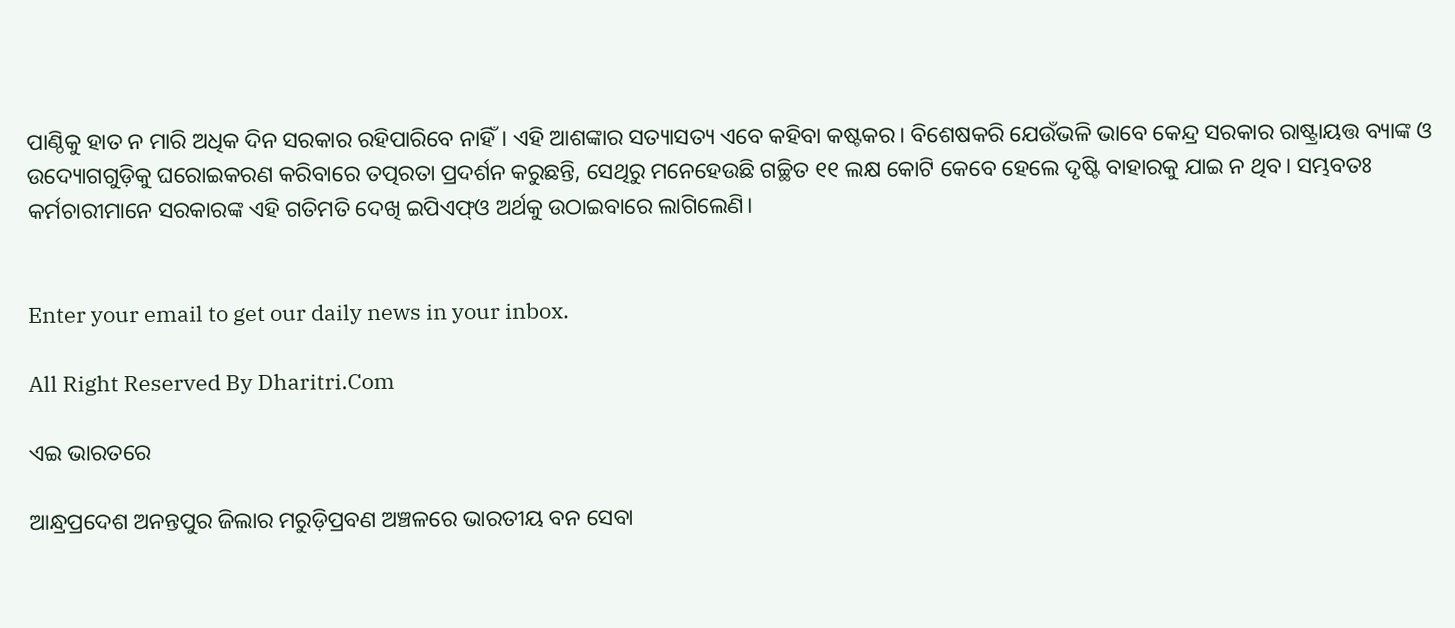ପାଣ୍ଠିକୁ ହାତ ନ ମାରି ଅଧିକ ଦିନ ସରକାର ରହିପାରିବେ ନାହିଁ। ଏହି ଆଶଙ୍କାର ସତ୍ୟାସତ୍ୟ ଏବେ କହିବା କଷ୍ଟକର। ବିଶେଷକରି ଯେଉଁଭଳି ଭାବେ କେନ୍ଦ୍ର ସରକାର ରାଷ୍ଟ୍ରାୟତ୍ତ ବ୍ୟାଙ୍କ ଓ ଉଦ୍ୟୋଗଗୁଡ଼ିକୁ ଘରୋଇକରଣ କରିବାରେ ତତ୍ପରତା ପ୍ରଦର୍ଶନ କରୁଛନ୍ତି, ସେଥିରୁ ମନେହେଉଛି ଗଚ୍ଛିତ ୧୧ ଲକ୍ଷ କୋଟି କେବେ ହେଲେ ଦୃଷ୍ଟି ବାହାରକୁ ଯାଇ ନ ଥିବ। ସମ୍ଭବତଃ କର୍ମଚାରୀମାନେ ସରକାରଙ୍କ ଏହି ଗତିମତି ଦେଖି ଇପିଏଫ୍‌ଓ ଅର୍ଥକୁ ଉଠାଇବାରେ ଲାଗିଲେଣି।


Enter your email to get our daily news in your inbox.

All Right Reserved By Dharitri.Com

ଏଇ ଭାରତରେ

ଆନ୍ଧ୍ରପ୍ରଦେଶ ଅନନ୍ତପୁର ଜିଲାର ମରୁଡ଼ିପ୍ରବଣ ଅଞ୍ଚଳରେ ଭାରତୀୟ ବନ ସେବା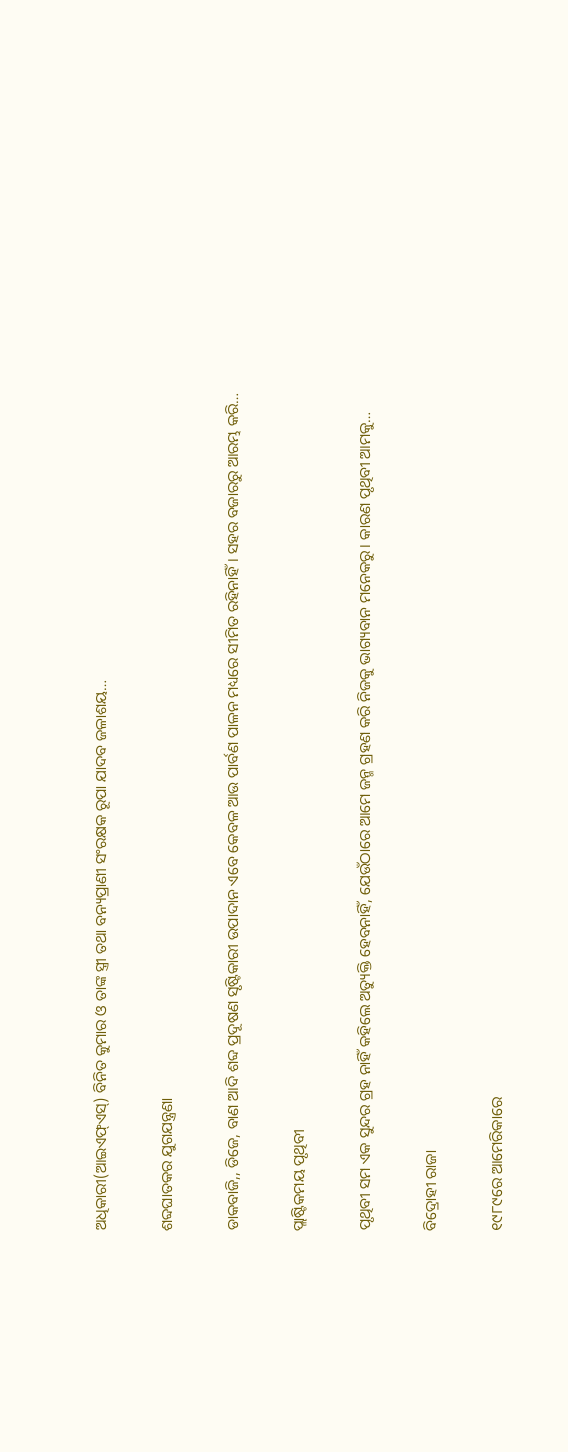ଅଧିକାରୀ(ଆଇଏଫ୍‌ଏସ୍‌) ବିନିତ କୁମାର ଓ ତାଙ୍କ ସ୍ତ୍ରୀ ତଥା ବନ୍ୟପ୍ରାଣୀ ସଂରକ୍ଷକ ରୂପା ଯାଦବ ଜଳାଶୟ…

ଶବ୍ଦଘାତକର ଯୁଗଯନ୍ତ୍ରଣା

ଡାକବାଜି,, ଡିଜେ, ବାଣ ଆଦି ଶବ୍ଦ ପ୍ରଦୂଷଣ ସୃଷ୍ଟିକାରୀ ଉପାଦାନ ଏବେ କେବଳ ଆଉ ପାର୍ବଣ ପାଳନ ମଧ୍ୟରେ ସୀମିତ ରହିନାହିଁ। ସହର ବଜାରରୁ ଆରମ୍ଭ କରି…

ପ୍ଲାଷ୍ଟିକମୟ ପୃଥିବୀ

ପୃଥିବୀ ସମ ଏକ ସୁନ୍ଦର ଗ୍ରହ ନାହିଁ କହିଲେ ଅତ୍ୟୁକ୍ତି ହେବନାହିଁ, ଯେଉଁଠାରେ ଆମେ ଜନ୍ମ ଗ୍ରହଣ କରି ନିଜକୁ ଭାଗ୍ୟବାନ ମନେକରୁ। କାରଣ ପୃଥିବୀ ଆମକୁ…

ବିଦ୍ରୋହୀ ରାଜା

୧୯୮୯ରେ ଆମେରିକାରେ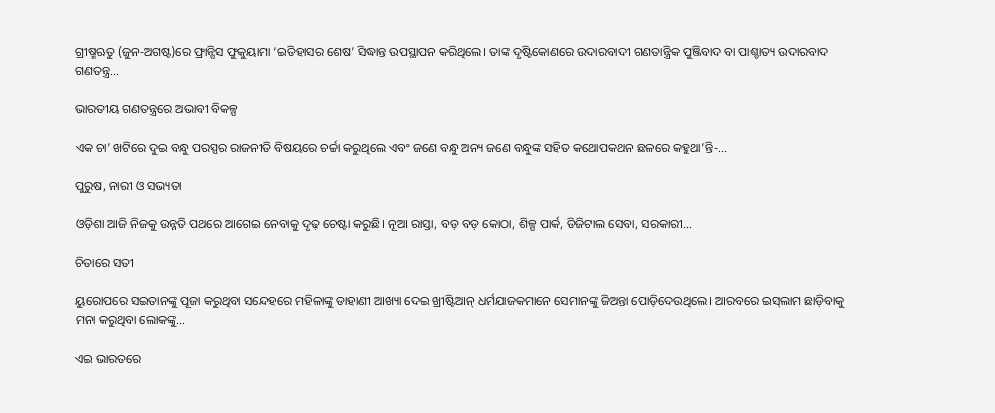ଗ୍ରୀଷ୍ମଋତୁ (ଜୁନ-ଅଗଷ୍ଟ)ରେ ଫ୍ରାନ୍ସିସ ଫୁକୁୟାମା ‘ଇତିହାସର ଶେଷ’ ସିଦ୍ଧାନ୍ତ ଉପସ୍ଥାପନ କରିଥିଲେ। ତାଙ୍କ ଦୃଷ୍ଟିକୋଣରେ ଉଦାରବାଦୀ ଗଣତାନ୍ତ୍ରିକ ପୁଞ୍ଜିବାଦ ବା ପାଶ୍ଚାତ୍ୟ ଉଦାରବାଦ ଗଣତନ୍ତ୍ର…

ଭାରତୀୟ ଗଣତନ୍ତ୍ରରେ ଅଭାବୀ ବିକଳ୍ପ

ଏକ ଚା’ ଖଟିରେ ଦୁଇ ବନ୍ଧୁ ପରସ୍ପର ରାଜନୀତି ବିଷୟରେ ଚର୍ଚ୍ଚା କରୁଥିଲେ ଏବଂ ଜଣେ ବନ୍ଧୁ ଅନ୍ୟ ଜଣେ ବନ୍ଧୁଙ୍କ ସହିତ କଥୋପକଥନ ଛଳରେ କହୁଥା’ନ୍ତି-…

ପୁରୁଷ, ନାରୀ ଓ ସଭ୍ୟତା

ଓଡ଼ିଶା ଆଜି ନିଜକୁ ଉନ୍ନତି ପଥରେ ଆଗେଇ ନେବାକୁ ଦୃଢ଼ ଚେଷ୍ଟା କରୁଛି। ନୂଆ ରାସ୍ତା, ବଡ଼ ବଡ଼ କୋଠା, ଶିଳ୍ପ ପାର୍କ, ଡିଜିଟାଲ ସେବା, ସରକାରୀ…

ଚିତାରେ ସତୀ

ୟୁରୋପରେ ସଇତାନଙ୍କୁ ପୂଜା କରୁଥିବା ସନ୍ଦେହରେ ମହିଳାଙ୍କୁ ଡାହାଣୀ ଆଖ୍ୟା ଦେଇ ଖ୍ରୀଷ୍ଟିଆନ୍‌ ଧର୍ମଯାଜକମାନେ ସେମାନଙ୍କୁ ଜିଅନ୍ତା ପୋଡ଼ିଦେଉଥିଲେ। ଆରବରେ ଇସ୍‌ଲାମ ଛାଡ଼ିବାକୁ ମନା କରୁଥିବା ଲୋକଙ୍କୁ…

ଏଇ ଭାରତରେ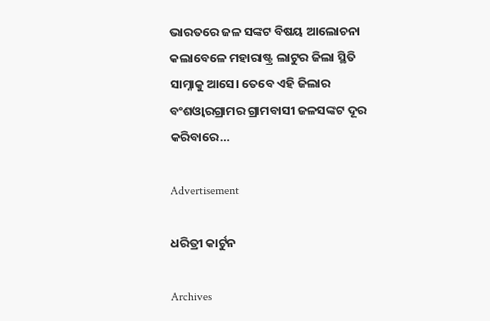ଭାରତରେ ଜଳ ସଙ୍କଟ ବିଷୟ ଆଲୋଚନା କଲାବେଳେ ମହାରାଷ୍ଟ୍ର ଲାଟୁର ଜିଲା ସ୍ଥିତି ସାମ୍ନାକୁ ଆସେ। ତେବେ ଏହି ଜିଲାର ବଂଶଓ୍ବାରଗ୍ରାମର ଗ୍ରାମବାସୀ ଜଳସଙ୍କଟ ଦୂର କରିବାରେ…

Advertisement

ଧରିତ୍ରୀ କାର୍ଟୁନ

Archives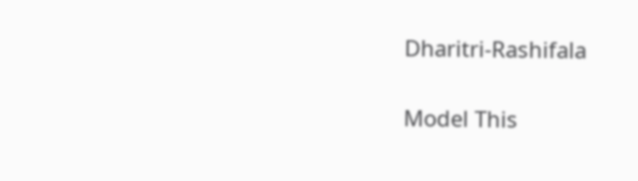Dharitri-Rashifala

Model This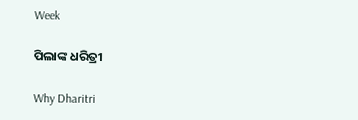Week

ପିଲାଙ୍କ ଧରିତ୍ରୀ

Why Dharitri